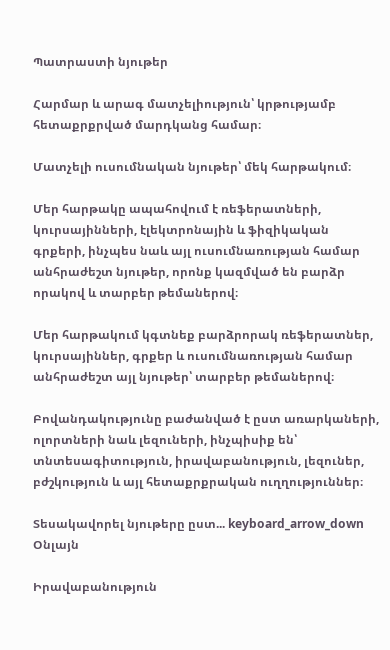Պատրաստի նյութեր

Հարմար և արագ մատչելիություն՝ կրթությամբ հետաքրքրված մարդկանց համար։

Մատչելի ուսումնական նյութեր՝ մեկ հարթակում։

Մեր հարթակը ապահովում է ռեֆերատների, կուրսայինների, էլեկտրոնային և ֆիզիկական գրքերի, ինչպես նաև այլ ուսումնառության համար անհրաժեշտ նյութեր, որոնք կազմված են բարձր որակով և տարբեր թեմաներով։

Մեր հարթակում կգտնեք բարձրորակ ռեֆերատներ, կուրսայիններ, գրքեր և ուսումնառության համար անհրաժեշտ այլ նյութեր՝ տարբեր թեմաներով։

Բովանդակությունը բաժանված է ըստ առարկաների, ոլորտների նաև լեզուների, ինչպիսիք են՝ տնտեսագիտություն, իրավաբանություն, լեզուներ, բժշկություն և այլ հետաքրքրական ուղղություններ։

Տեսակավորել նյութերը ըստ... keyboard_arrow_down
Օնլայն

Իրավաբանություն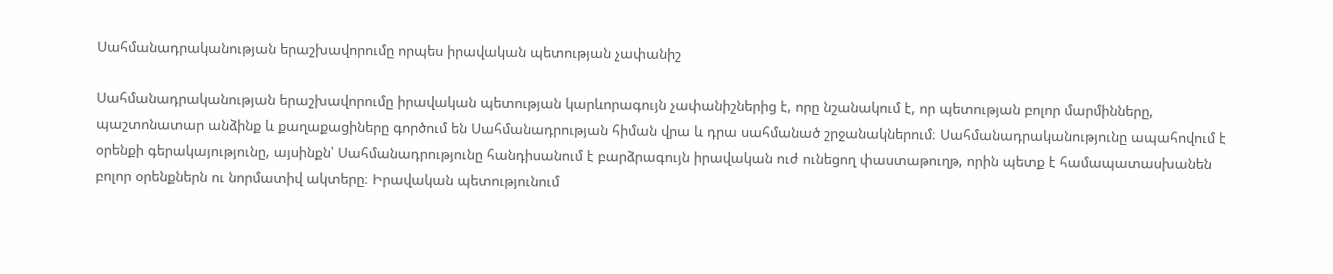Սահմանադրականության երաշխավորումը որպես իրավական պետության չափանիշ

Սահմանադրականության երաշխավորումը իրավական պետության կարևորագույն չափանիշներից է, որը նշանակում է, որ պետության բոլոր մարմինները, պաշտոնատար անձինք և քաղաքացիները գործում են Սահմանադրության հիման վրա և դրա սահմանած շրջանակներում։ Սահմանադրականությունը ապահովում է օրենքի գերակայությունը, այսինքն՝ Սահմանադրությունը հանդիսանում է բարձրագույն իրավական ուժ ունեցող փաստաթուղթ, որին պետք է համապատասխանեն բոլոր օրենքներն ու նորմատիվ ակտերը։ Իրավական պետությունում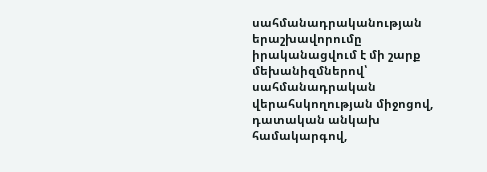սահմանադրականության երաշխավորումը իրականացվում է մի շարք մեխանիզմներով՝ սահմանադրական վերահսկողության միջոցով, դատական անկախ համակարգով,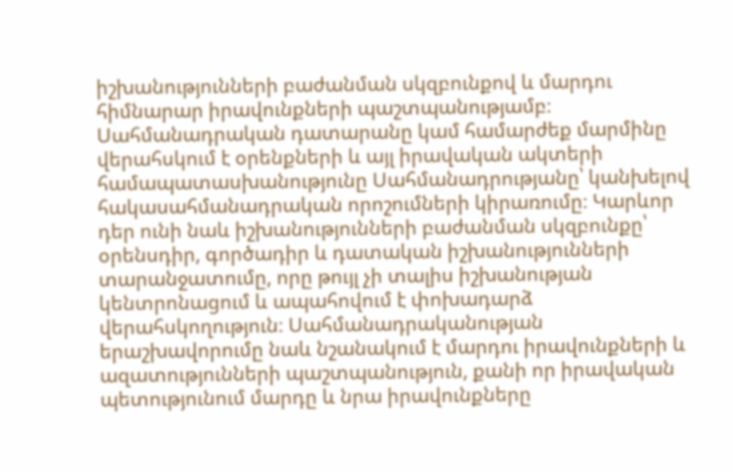իշխանությունների բաժանման սկզբունքով և մարդու հիմնարար իրավունքների պաշտպանությամբ։ Սահմանադրական դատարանը կամ համարժեք մարմինը վերահսկում է օրենքների և այլ իրավական ակտերի համապատասխանությունը Սահմանադրությանը՝ կանխելով հակասահմանադրական որոշումների կիրառումը։ Կարևոր դեր ունի նաև իշխանությունների բաժանման սկզբունքը՝ օրենսդիր, գործադիր և դատական իշխանությունների տարանջատումը, որը թույլ չի տալիս իշխանության կենտրոնացում և ապահովում է փոխադարձ վերահսկողություն։ Սահմանադրականության երաշխավորումը նաև նշանակում է մարդու իրավունքների և ազատությունների պաշտպանություն, քանի որ իրավական պետությունում մարդը և նրա իրավունքները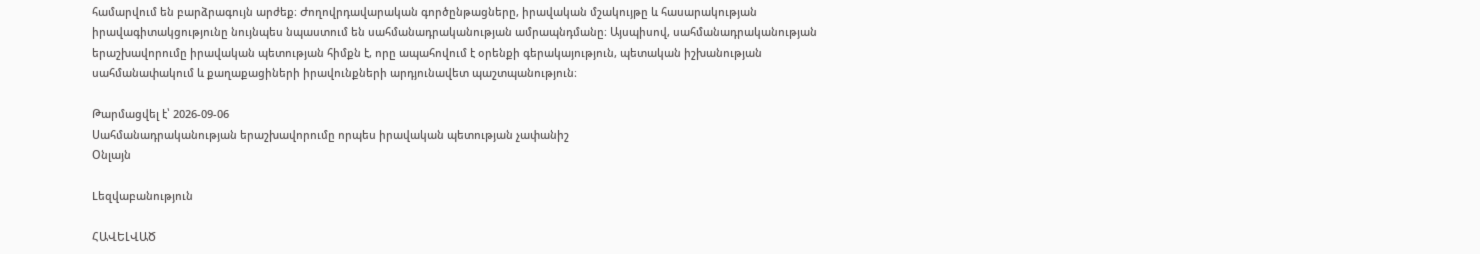համարվում են բարձրագույն արժեք։ Ժողովրդավարական գործընթացները, իրավական մշակույթը և հասարակության իրավագիտակցությունը նույնպես նպաստում են սահմանադրականության ամրապնդմանը։ Այսպիսով, սահմանադրականության երաշխավորումը իրավական պետության հիմքն է, որը ապահովում է օրենքի գերակայություն, պետական իշխանության սահմանափակում և քաղաքացիների իրավունքների արդյունավետ պաշտպանություն։

Թարմացվել է՝ 2026-09-06
Սահմանադրականության երաշխավորումը որպես իրավական պետության չափանիշ
Օնլայն

Lեզվաբանություն

ՀԱՎԵԼՎԱԾ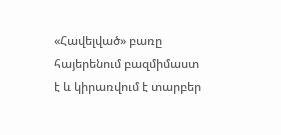«Հավելված» բառը հայերենում բազմիմաստ է և կիրառվում է տարբեր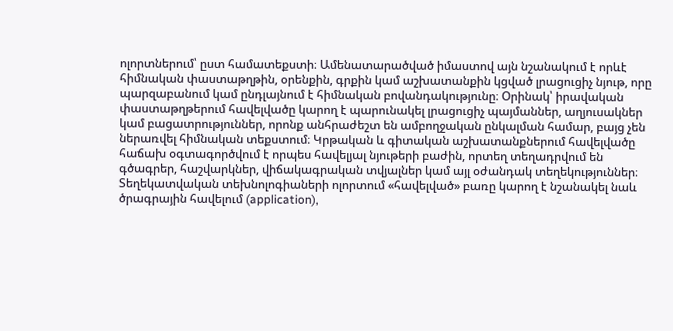ոլորտներում՝ ըստ համատեքստի։ Ամենատարածված իմաստով այն նշանակում է որևէ հիմնական փաստաթղթին, օրենքին, գրքին կամ աշխատանքին կցված լրացուցիչ նյութ, որը պարզաբանում կամ ընդլայնում է հիմնական բովանդակությունը։ Օրինակ՝ իրավական փաստաթղթերում հավելվածը կարող է պարունակել լրացուցիչ պայմաններ, աղյուսակներ կամ բացատրություններ, որոնք անհրաժեշտ են ամբողջական ընկալման համար, բայց չեն ներառվել հիմնական տեքստում։ Կրթական և գիտական աշխատանքներում հավելվածը հաճախ օգտագործվում է որպես հավելյալ նյութերի բաժին, որտեղ տեղադրվում են գծագրեր, հաշվարկներ, վիճակագրական տվյալներ կամ այլ օժանդակ տեղեկություններ։ Տեղեկատվական տեխնոլոգիաների ոլորտում «հավելված» բառը կարող է նշանակել նաև ծրագրային հավելում (application),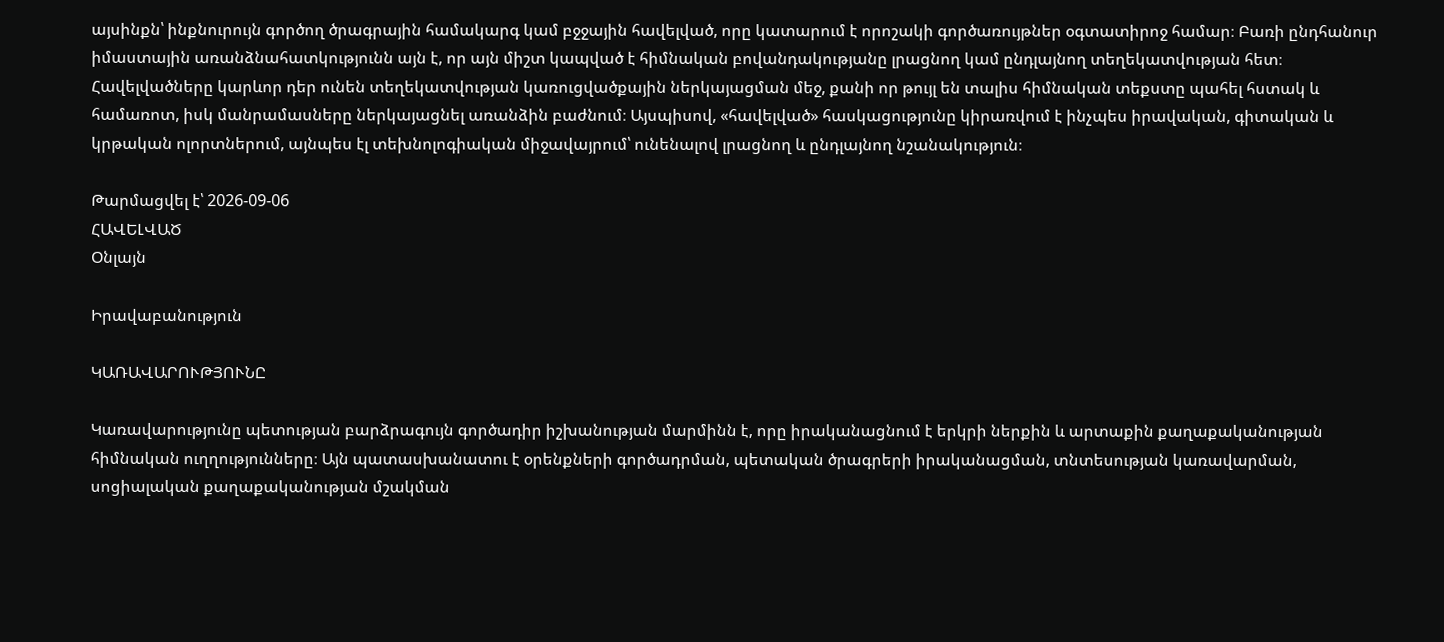այսինքն՝ ինքնուրույն գործող ծրագրային համակարգ կամ բջջային հավելված, որը կատարում է որոշակի գործառույթներ օգտատիրոջ համար։ Բառի ընդհանուր իմաստային առանձնահատկությունն այն է, որ այն միշտ կապված է հիմնական բովանդակությանը լրացնող կամ ընդլայնող տեղեկատվության հետ։ Հավելվածները կարևոր դեր ունեն տեղեկատվության կառուցվածքային ներկայացման մեջ, քանի որ թույլ են տալիս հիմնական տեքստը պահել հստակ և համառոտ, իսկ մանրամասները ներկայացնել առանձին բաժնում։ Այսպիսով, «հավելված» հասկացությունը կիրառվում է ինչպես իրավական, գիտական և կրթական ոլորտներում, այնպես էլ տեխնոլոգիական միջավայրում՝ ունենալով լրացնող և ընդլայնող նշանակություն։

Թարմացվել է՝ 2026-09-06
ՀԱՎԵԼՎԱԾ
Օնլայն

Իրավաբանություն

ԿԱՌԱՎԱՐՈՒԹՅՈՒՆԸ

Կառավարությունը պետության բարձրագույն գործադիր իշխանության մարմինն է, որը իրականացնում է երկրի ներքին և արտաքին քաղաքականության հիմնական ուղղությունները։ Այն պատասխանատու է օրենքների գործադրման, պետական ծրագրերի իրականացման, տնտեսության կառավարման, սոցիալական քաղաքականության մշակման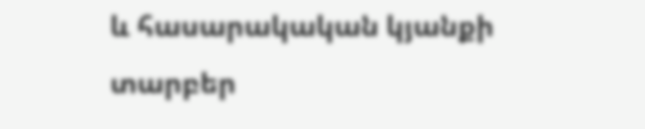և հասարակական կյանքի տարբեր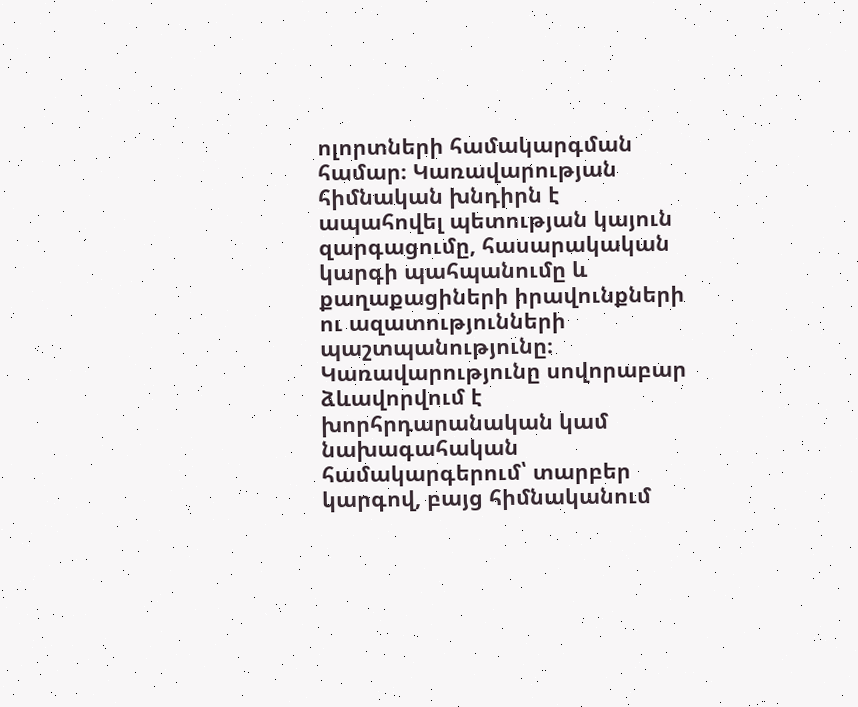ոլորտների համակարգման համար։ Կառավարության հիմնական խնդիրն է ապահովել պետության կայուն զարգացումը, հասարակական կարգի պահպանումը և քաղաքացիների իրավունքների ու ազատությունների պաշտպանությունը։ Կառավարությունը սովորաբար ձևավորվում է խորհրդարանական կամ նախագահական համակարգերում՝ տարբեր կարգով, բայց հիմնականում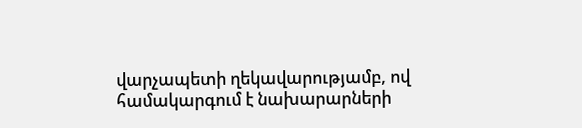վարչապետի ղեկավարությամբ, ով համակարգում է նախարարների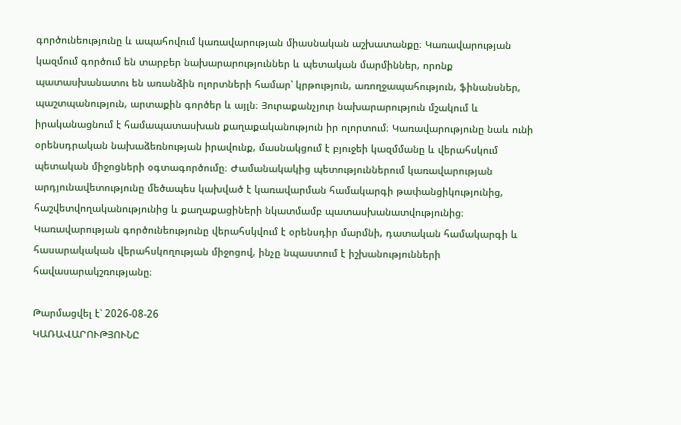գործունեությունը և ապահովում կառավարության միասնական աշխատանքը։ Կառավարության կազմում գործում են տարբեր նախարարություններ և պետական մարմիններ, որոնք պատասխանատու են առանձին ոլորտների համար՝ կրթություն, առողջապահություն, ֆինանսներ, պաշտպանություն, արտաքին գործեր և այլն։ Յուրաքանչյուր նախարարություն մշակում և իրականացնում է համապատասխան քաղաքականություն իր ոլորտում։ Կառավարությունը նաև ունի օրենսդրական նախաձեռնության իրավունք, մասնակցում է բյուջեի կազմմանը և վերահսկում պետական միջոցների օգտագործումը։ Ժամանակակից պետություններում կառավարության արդյունավետությունը մեծապես կախված է կառավարման համակարգի թափանցիկությունից, հաշվետվողականությունից և քաղաքացիների նկատմամբ պատասխանատվությունից։ Կառավարության գործունեությունը վերահսկվում է օրենսդիր մարմնի, դատական համակարգի և հասարակական վերահսկողության միջոցով, ինչը նպաստում է իշխանությունների հավասարակշռությանը։

Թարմացվել է՝ 2026-08-26
ԿԱՌԱՎԱՐՈՒԹՅՈՒՆԸ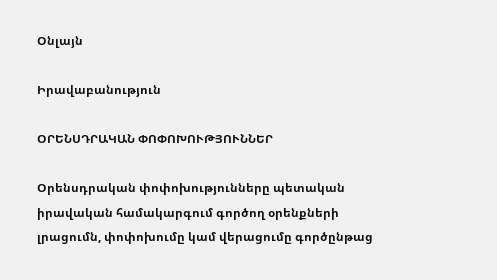Օնլայն

Իրավաբանություն

ՕՐԵՆՍԴՐԱԿԱՆ ՓՈՓՈԽՈՒԹՅՈՒՆՆԵՐ

Օրենսդրական փոփոխությունները պետական իրավական համակարգում գործող օրենքների լրացումն, փոփոխումը կամ վերացումը գործընթաց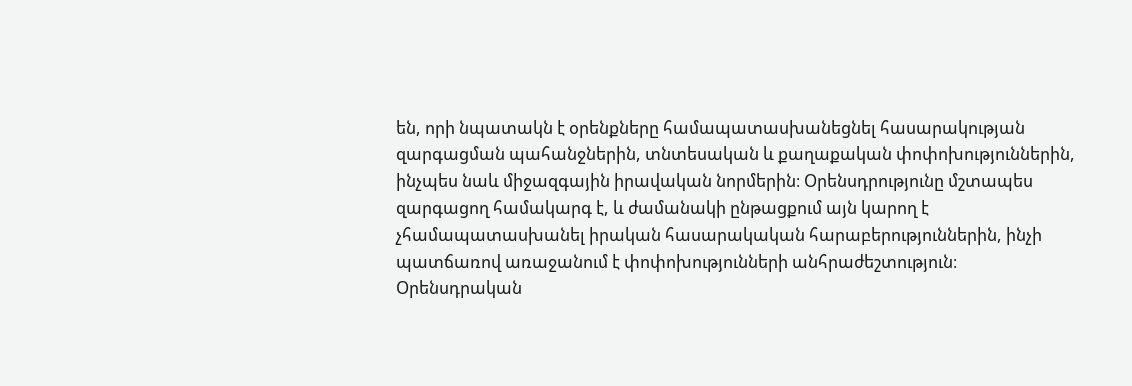են, որի նպատակն է օրենքները համապատասխանեցնել հասարակության զարգացման պահանջներին, տնտեսական և քաղաքական փոփոխություններին, ինչպես նաև միջազգային իրավական նորմերին։ Օրենսդրությունը մշտապես զարգացող համակարգ է, և ժամանակի ընթացքում այն կարող է չհամապատասխանել իրական հասարակական հարաբերություններին, ինչի պատճառով առաջանում է փոփոխությունների անհրաժեշտություն։ Օրենսդրական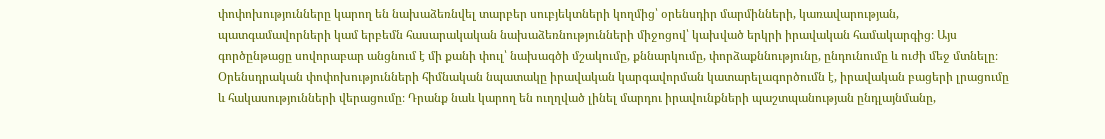փոփոխությունները կարող են նախաձեռնվել տարբեր սուբյեկտների կողմից՝ օրենսդիր մարմինների, կառավարության, պատգամավորների կամ երբեմն հասարակական նախաձեռնությունների միջոցով՝ կախված երկրի իրավական համակարգից։ Այս գործընթացը սովորաբար անցնում է մի քանի փուլ՝ նախագծի մշակումը, քննարկումը, փորձաքննությունը, ընդունումը և ուժի մեջ մտնելը։ Օրենսդրական փոփոխությունների հիմնական նպատակը իրավական կարգավորման կատարելագործումն է, իրավական բացերի լրացումը և հակասությունների վերացումը։ Դրանք նաև կարող են ուղղված լինել մարդու իրավունքների պաշտպանության ընդլայնմանը,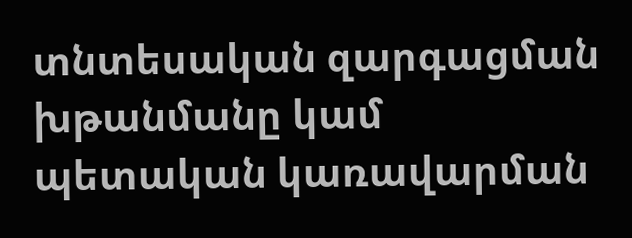տնտեսական զարգացման խթանմանը կամ պետական կառավարման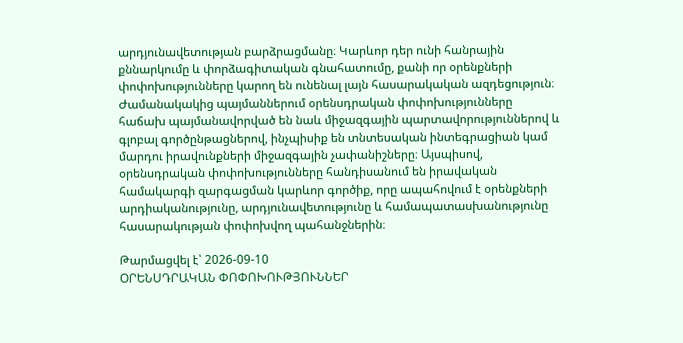արդյունավետության բարձրացմանը։ Կարևոր դեր ունի հանրային քննարկումը և փորձագիտական գնահատումը, քանի որ օրենքների փոփոխությունները կարող են ունենալ լայն հասարակական ազդեցություն։ Ժամանակակից պայմաններում օրենսդրական փոփոխությունները հաճախ պայմանավորված են նաև միջազգային պարտավորություններով և գլոբալ գործընթացներով, ինչպիսիք են տնտեսական ինտեգրացիան կամ մարդու իրավունքների միջազգային չափանիշները։ Այսպիսով, օրենսդրական փոփոխությունները հանդիսանում են իրավական համակարգի զարգացման կարևոր գործիք, որը ապահովում է օրենքների արդիականությունը, արդյունավետությունը և համապատասխանությունը հասարակության փոփոխվող պահանջներին։

Թարմացվել է՝ 2026-09-10
ՕՐԵՆՍԴՐԱԿԱՆ ՓՈՓՈԽՈՒԹՅՈՒՆՆԵՐ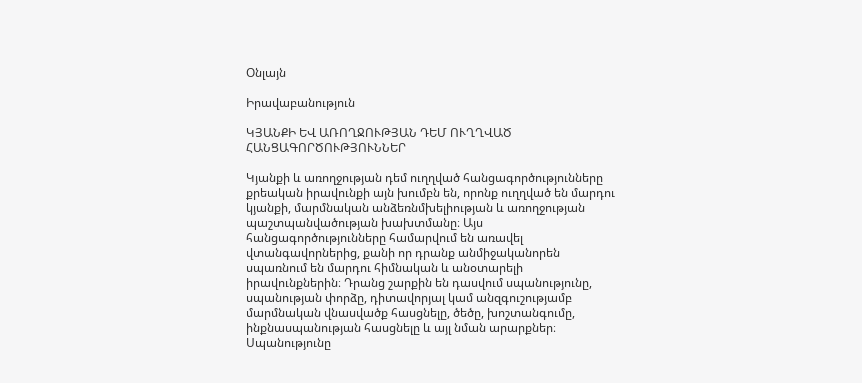Օնլայն

Իրավաբանություն

ԿՅԱՆՔԻ ԵՎ ԱՌՈՂՋՈՒԹՅԱՆ ԴԵՄ ՈՒՂՂՎԱԾ ՀԱՆՑԱԳՈՐԾՈՒԹՅՈՒՆՆԵՐ

Կյանքի և առողջության դեմ ուղղված հանցագործությունները քրեական իրավունքի այն խումբն են, որոնք ուղղված են մարդու կյանքի, մարմնական անձեռնմխելիության և առողջության պաշտպանվածության խախտմանը։ Այս հանցագործությունները համարվում են առավել վտանգավորներից, քանի որ դրանք անմիջականորեն սպառնում են մարդու հիմնական և անօտարելի իրավունքներին։ Դրանց շարքին են դասվում սպանությունը, սպանության փորձը, դիտավորյալ կամ անզգուշությամբ մարմնական վնասվածք հասցնելը, ծեծը, խոշտանգումը, ինքնասպանության հասցնելը և այլ նման արարքներ։ Սպանությունը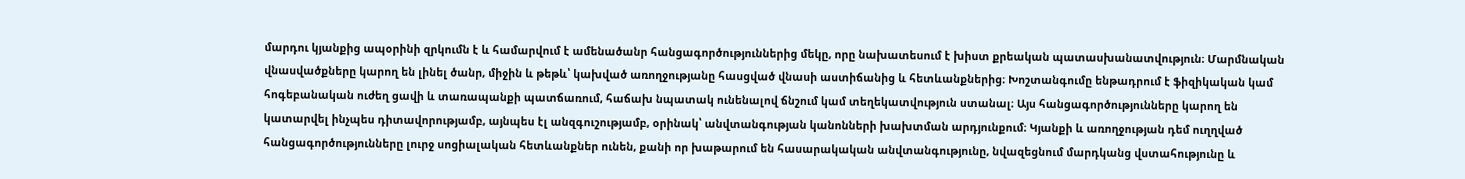մարդու կյանքից ապօրինի զրկումն է և համարվում է ամենածանր հանցագործություններից մեկը, որը նախատեսում է խիստ քրեական պատասխանատվություն։ Մարմնական վնասվածքները կարող են լինել ծանր, միջին և թեթև՝ կախված առողջությանը հասցված վնասի աստիճանից և հետևանքներից։ Խոշտանգումը ենթադրում է ֆիզիկական կամ հոգեբանական ուժեղ ցավի և տառապանքի պատճառում, հաճախ նպատակ ունենալով ճնշում կամ տեղեկատվություն ստանալ։ Այս հանցագործությունները կարող են կատարվել ինչպես դիտավորությամբ, այնպես էլ անզգուշությամբ, օրինակ՝ անվտանգության կանոնների խախտման արդյունքում։ Կյանքի և առողջության դեմ ուղղված հանցագործությունները լուրջ սոցիալական հետևանքներ ունեն, քանի որ խաթարում են հասարակական անվտանգությունը, նվազեցնում մարդկանց վստահությունը և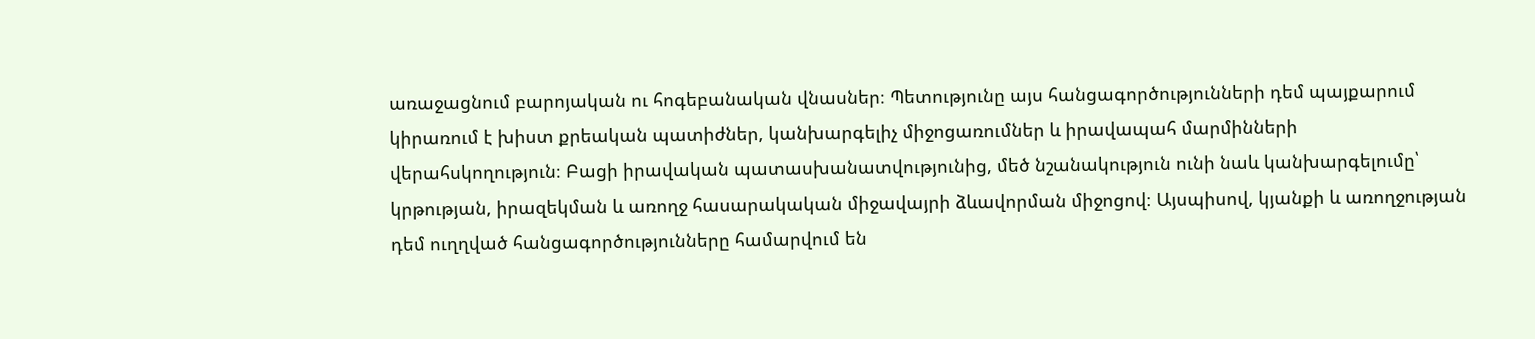առաջացնում բարոյական ու հոգեբանական վնասներ։ Պետությունը այս հանցագործությունների դեմ պայքարում կիրառում է խիստ քրեական պատիժներ, կանխարգելիչ միջոցառումներ և իրավապահ մարմինների վերահսկողություն։ Բացի իրավական պատասխանատվությունից, մեծ նշանակություն ունի նաև կանխարգելումը՝ կրթության, իրազեկման և առողջ հասարակական միջավայրի ձևավորման միջոցով։ Այսպիսով, կյանքի և առողջության դեմ ուղղված հանցագործությունները համարվում են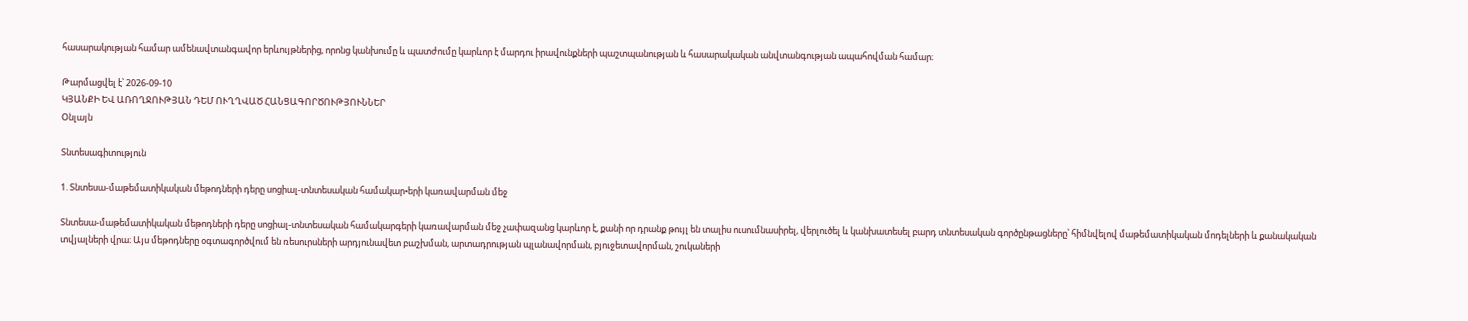հասարակության համար ամենավտանգավոր երևույթներից, որոնց կանխումը և պատժումը կարևոր է մարդու իրավունքների պաշտպանության և հասարակական անվտանգության ապահովման համար։

Թարմացվել է՝ 2026-09-10
ԿՅԱՆՔԻ ԵՎ ԱՌՈՂՋՈՒԹՅԱՆ ԴԵՄ ՈՒՂՂՎԱԾ ՀԱՆՑԱԳՈՐԾՈՒԹՅՈՒՆՆԵՐ
Օնլայն

Տնտեսագիտություն

1. Տնտեսա-մաթեմատիկական մեթոդների դերը սոցիալ-տնտեսական համակար•երի կառավարման մեջ

Տնտեսա-մաթեմատիկական մեթոդների դերը սոցիալ-տնտեսական համակարգերի կառավարման մեջ չափազանց կարևոր է, քանի որ դրանք թույլ են տալիս ուսումնասիրել, վերլուծել և կանխատեսել բարդ տնտեսական գործընթացները՝ հիմնվելով մաթեմատիկական մոդելների և քանակական տվյալների վրա։ Այս մեթոդները օգտագործվում են ռեսուրսների արդյունավետ բաշխման, արտադրության պլանավորման, բյուջետավորման, շուկաների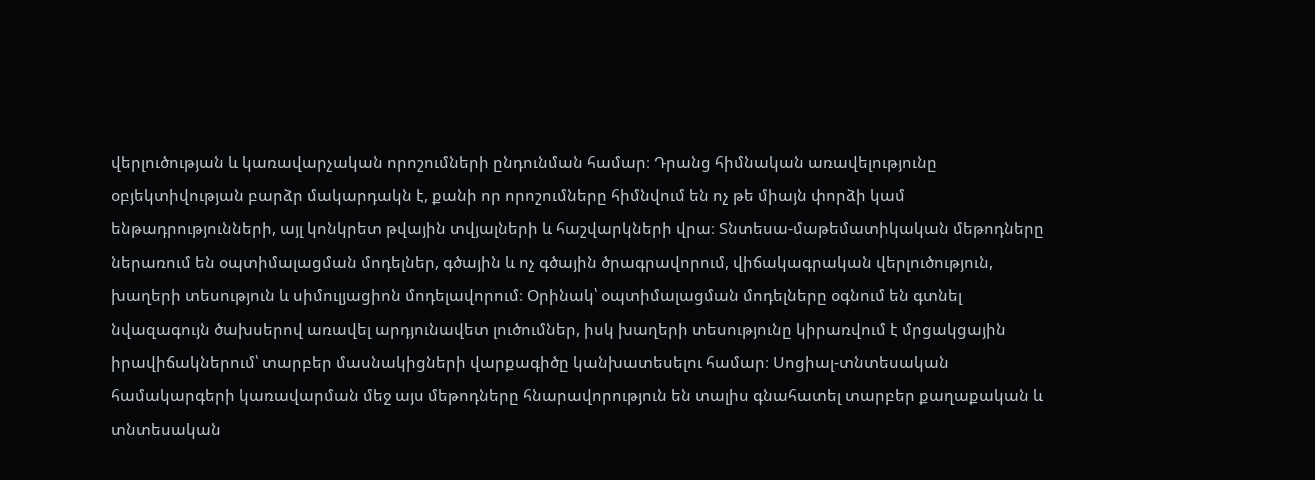վերլուծության և կառավարչական որոշումների ընդունման համար։ Դրանց հիմնական առավելությունը օբյեկտիվության բարձր մակարդակն է, քանի որ որոշումները հիմնվում են ոչ թե միայն փորձի կամ ենթադրությունների, այլ կոնկրետ թվային տվյալների և հաշվարկների վրա։ Տնտեսա-մաթեմատիկական մեթոդները ներառում են օպտիմալացման մոդելներ, գծային և ոչ գծային ծրագրավորում, վիճակագրական վերլուծություն, խաղերի տեսություն և սիմուլյացիոն մոդելավորում։ Օրինակ՝ օպտիմալացման մոդելները օգնում են գտնել նվազագույն ծախսերով առավել արդյունավետ լուծումներ, իսկ խաղերի տեսությունը կիրառվում է մրցակցային իրավիճակներում՝ տարբեր մասնակիցների վարքագիծը կանխատեսելու համար։ Սոցիալ-տնտեսական համակարգերի կառավարման մեջ այս մեթոդները հնարավորություն են տալիս գնահատել տարբեր քաղաքական և տնտեսական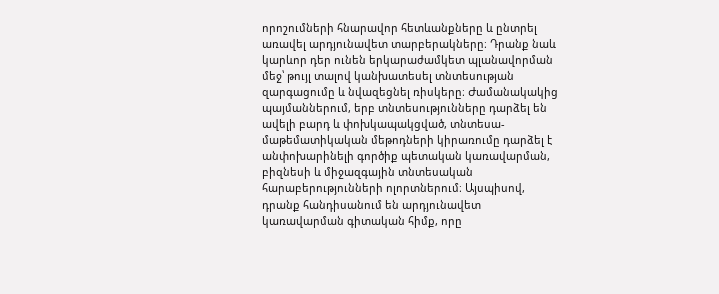որոշումների հնարավոր հետևանքները և ընտրել առավել արդյունավետ տարբերակները։ Դրանք նաև կարևոր դեր ունեն երկարաժամկետ պլանավորման մեջ՝ թույլ տալով կանխատեսել տնտեսության զարգացումը և նվազեցնել ռիսկերը։ Ժամանակակից պայմաններում, երբ տնտեսությունները դարձել են ավելի բարդ և փոխկապակցված, տնտեսա-մաթեմատիկական մեթոդների կիրառումը դարձել է անփոխարինելի գործիք պետական կառավարման, բիզնեսի և միջազգային տնտեսական հարաբերությունների ոլորտներում։ Այսպիսով, դրանք հանդիսանում են արդյունավետ կառավարման գիտական հիմք, որը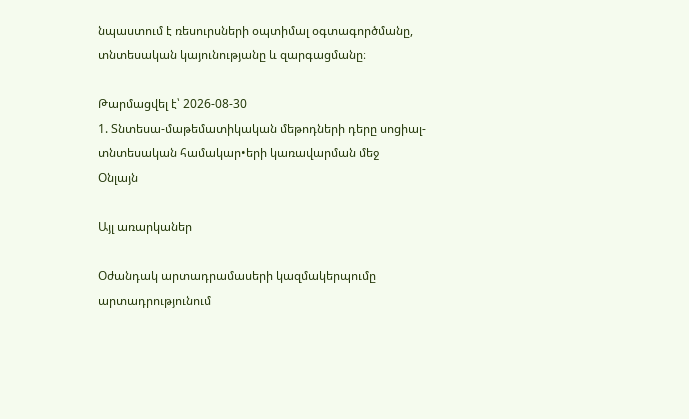նպաստում է ռեսուրսների օպտիմալ օգտագործմանը, տնտեսական կայունությանը և զարգացմանը։

Թարմացվել է՝ 2026-08-30
1. Տնտեսա-մաթեմատիկական մեթոդների դերը սոցիալ-տնտեսական համակար•երի կառավարման մեջ
Օնլայն

Այլ առարկաներ

Օժանդակ արտադրամասերի կազմակերպումը արտադրությունում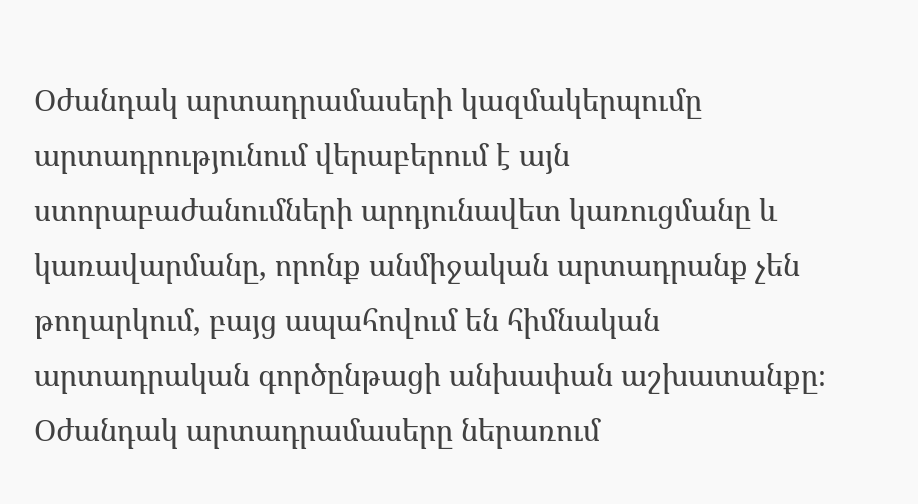Օժանդակ արտադրամասերի կազմակերպումը արտադրությունում վերաբերում է այն ստորաբաժանումների արդյունավետ կառուցմանը և կառավարմանը, որոնք անմիջական արտադրանք չեն թողարկում, բայց ապահովում են հիմնական արտադրական գործընթացի անխափան աշխատանքը։ Օժանդակ արտադրամասերը ներառում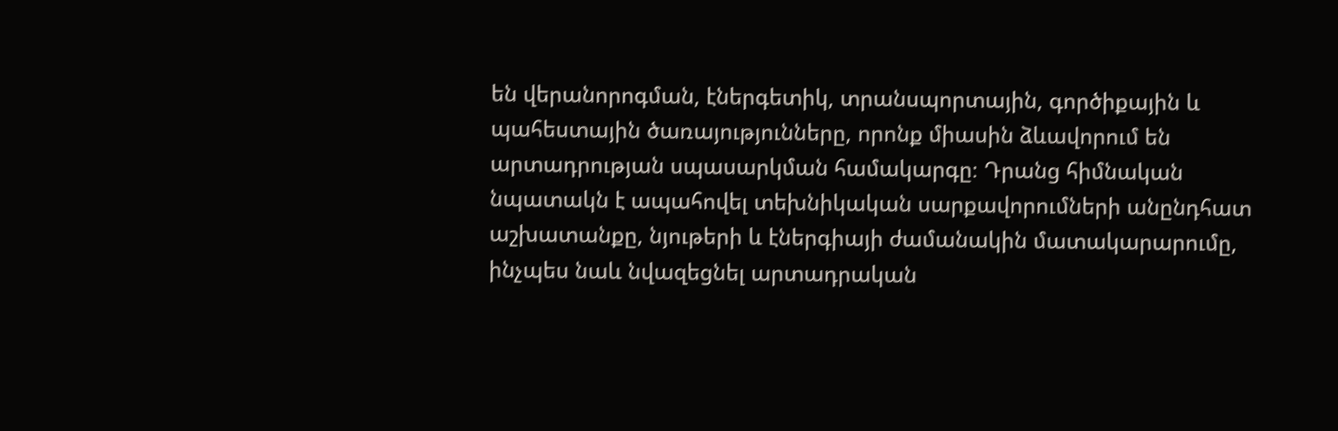են վերանորոգման, էներգետիկ, տրանսպորտային, գործիքային և պահեստային ծառայությունները, որոնք միասին ձևավորում են արտադրության սպասարկման համակարգը։ Դրանց հիմնական նպատակն է ապահովել տեխնիկական սարքավորումների անընդհատ աշխատանքը, նյութերի և էներգիայի ժամանակին մատակարարումը, ինչպես նաև նվազեցնել արտադրական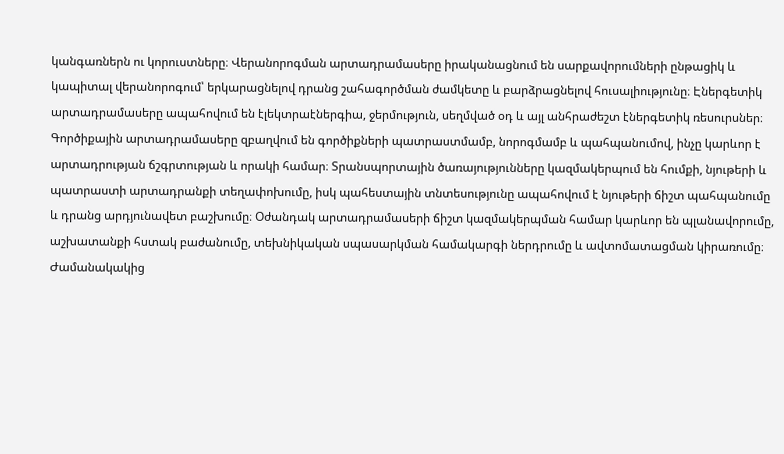կանգառներն ու կորուստները։ Վերանորոգման արտադրամասերը իրականացնում են սարքավորումների ընթացիկ և կապիտալ վերանորոգում՝ երկարացնելով դրանց շահագործման ժամկետը և բարձրացնելով հուսալիությունը։ Էներգետիկ արտադրամասերը ապահովում են էլեկտրաէներգիա, ջերմություն, սեղմված օդ և այլ անհրաժեշտ էներգետիկ ռեսուրսներ։ Գործիքային արտադրամասերը զբաղվում են գործիքների պատրաստմամբ, նորոգմամբ և պահպանումով, ինչը կարևոր է արտադրության ճշգրտության և որակի համար։ Տրանսպորտային ծառայությունները կազմակերպում են հումքի, նյութերի և պատրաստի արտադրանքի տեղափոխումը, իսկ պահեստային տնտեսությունը ապահովում է նյութերի ճիշտ պահպանումը և դրանց արդյունավետ բաշխումը։ Օժանդակ արտադրամասերի ճիշտ կազմակերպման համար կարևոր են պլանավորումը, աշխատանքի հստակ բաժանումը, տեխնիկական սպասարկման համակարգի ներդրումը և ավտոմատացման կիրառումը։ Ժամանակակից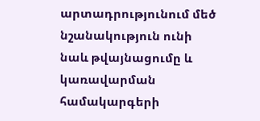արտադրությունում մեծ նշանակություն ունի նաև թվայնացումը և կառավարման համակարգերի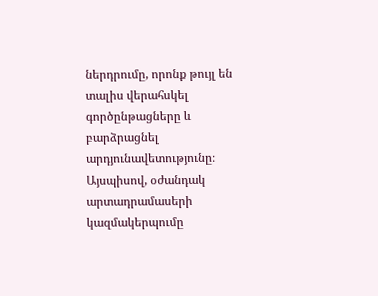ներդրումը, որոնք թույլ են տալիս վերահսկել գործընթացները և բարձրացնել արդյունավետությունը։ Այսպիսով, օժանդակ արտադրամասերի կազմակերպումը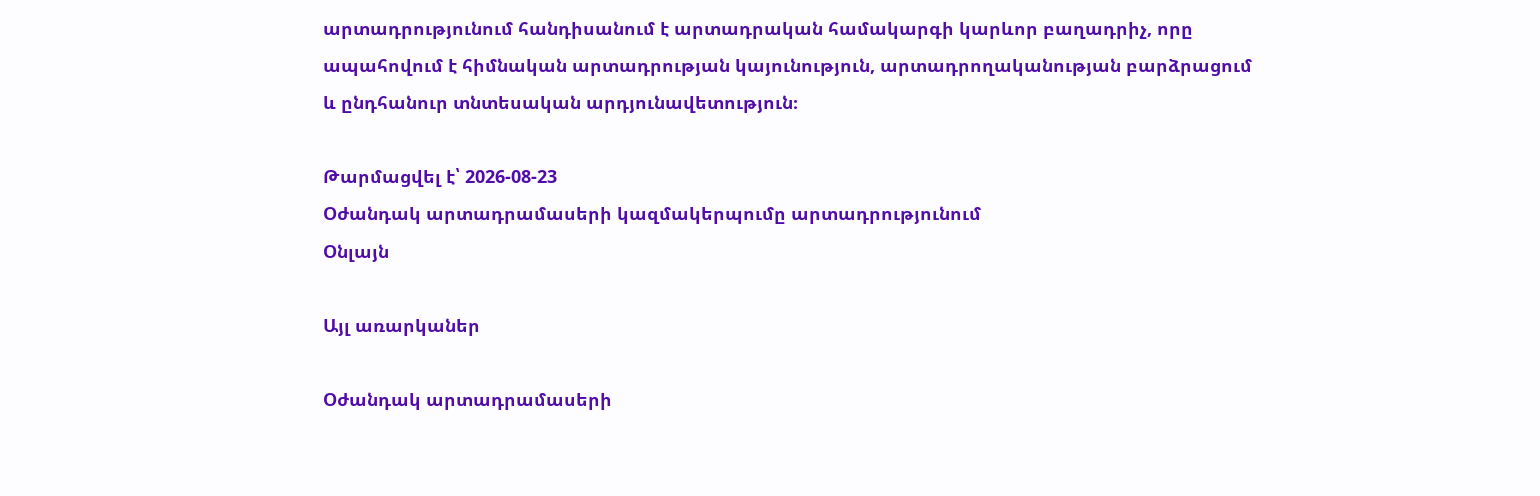արտադրությունում հանդիսանում է արտադրական համակարգի կարևոր բաղադրիչ, որը ապահովում է հիմնական արտադրության կայունություն, արտադրողականության բարձրացում և ընդհանուր տնտեսական արդյունավետություն։

Թարմացվել է՝ 2026-08-23
Օժանդակ արտադրամասերի կազմակերպումը արտադրությունում
Օնլայն

Այլ առարկաներ

Օժանդակ արտադրամասերի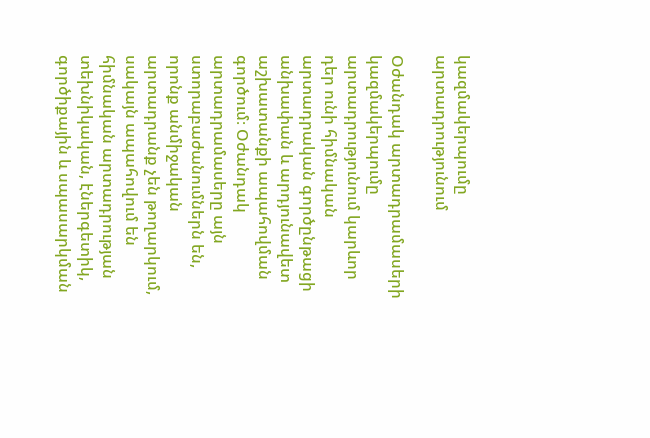կազմակերպումը արտադրությունում

Օժանդակ արտադրամասերի կազմակերպումը արտադրությունում կարևոր դեր ունի հիմնական արտադրական գործընթացի անխափան և արդյունավետ աշխատանքի ապահովման գործում։ Օժանդակ արտադրամասերը այն ստորաբաժանումներն են, որոնք անմիջական արտադրանք չեն թողարկում, սակայն ապահովում են հիմնական արտադրության տեխնիկական, էներգետիկ, գործիքային և սպասարկման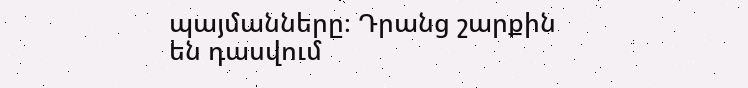պայմանները։ Դրանց շարքին են դասվում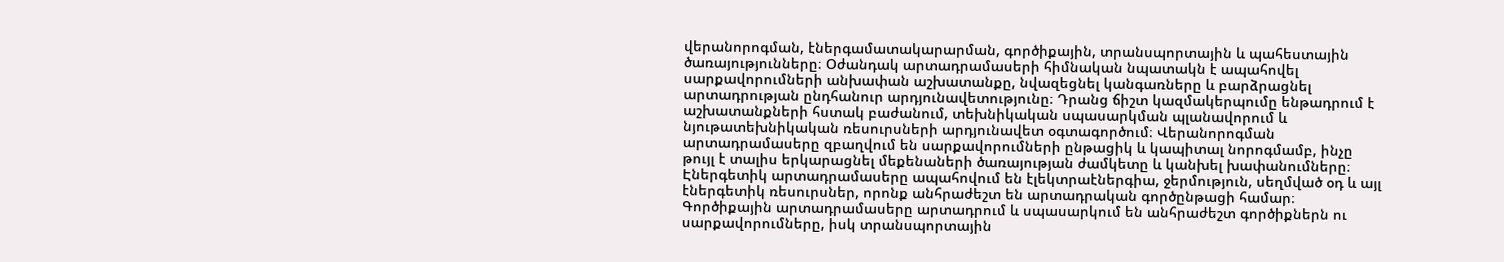վերանորոգման, էներգամատակարարման, գործիքային, տրանսպորտային և պահեստային ծառայությունները։ Օժանդակ արտադրամասերի հիմնական նպատակն է ապահովել սարքավորումների անխափան աշխատանքը, նվազեցնել կանգառները և բարձրացնել արտադրության ընդհանուր արդյունավետությունը։ Դրանց ճիշտ կազմակերպումը ենթադրում է աշխատանքների հստակ բաժանում, տեխնիկական սպասարկման պլանավորում և նյութատեխնիկական ռեսուրսների արդյունավետ օգտագործում։ Վերանորոգման արտադրամասերը զբաղվում են սարքավորումների ընթացիկ և կապիտալ նորոգմամբ, ինչը թույլ է տալիս երկարացնել մեքենաների ծառայության ժամկետը և կանխել խափանումները։ Էներգետիկ արտադրամասերը ապահովում են էլեկտրաէներգիա, ջերմություն, սեղմված օդ և այլ էներգետիկ ռեսուրսներ, որոնք անհրաժեշտ են արտադրական գործընթացի համար։ Գործիքային արտադրամասերը արտադրում և սպասարկում են անհրաժեշտ գործիքներն ու սարքավորումները, իսկ տրանսպորտային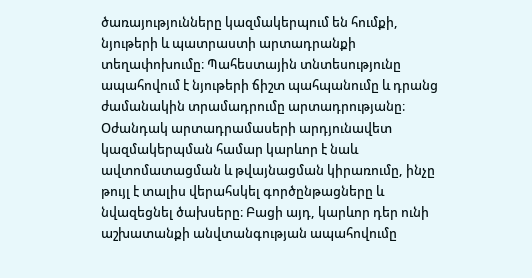ծառայությունները կազմակերպում են հումքի, նյութերի և պատրաստի արտադրանքի տեղափոխումը։ Պահեստային տնտեսությունը ապահովում է նյութերի ճիշտ պահպանումը և դրանց ժամանակին տրամադրումը արտադրությանը։ Օժանդակ արտադրամասերի արդյունավետ կազմակերպման համար կարևոր է նաև ավտոմատացման և թվայնացման կիրառումը, ինչը թույլ է տալիս վերահսկել գործընթացները և նվազեցնել ծախսերը։ Բացի այդ, կարևոր դեր ունի աշխատանքի անվտանգության ապահովումը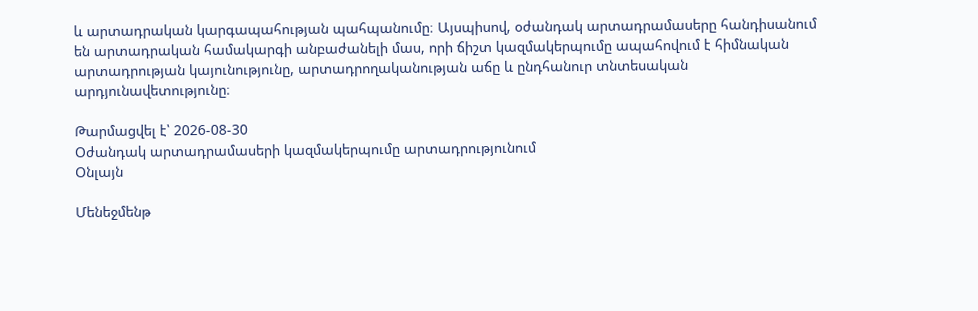և արտադրական կարգապահության պահպանումը։ Այսպիսով, օժանդակ արտադրամասերը հանդիսանում են արտադրական համակարգի անբաժանելի մաս, որի ճիշտ կազմակերպումը ապահովում է հիմնական արտադրության կայունությունը, արտադրողականության աճը և ընդհանուր տնտեսական արդյունավետությունը։

Թարմացվել է՝ 2026-08-30
Օժանդակ արտադրամասերի կազմակերպումը արտադրությունում
Օնլայն

Մենեջմենթ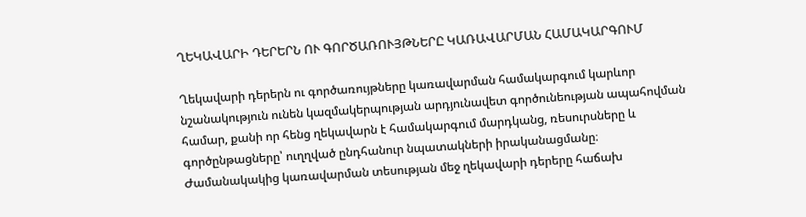ՂԵԿԱՎԱՐԻ ԴԵՐԵՐՆ ՈՒ ԳՈՐԾԱՌՈՒՅԹՆԵՐԸ ԿԱՌԱՎԱՐՄԱՆ ՀԱՄԱԿԱՐԳՈՒՄ

Ղեկավարի դերերն ու գործառույթները կառավարման համակարգում կարևոր նշանակություն ունեն կազմակերպության արդյունավետ գործունեության ապահովման համար, քանի որ հենց ղեկավարն է համակարգում մարդկանց, ռեսուրսները և գործընթացները՝ ուղղված ընդհանուր նպատակների իրականացմանը։ Ժամանակակից կառավարման տեսության մեջ ղեկավարի դերերը հաճախ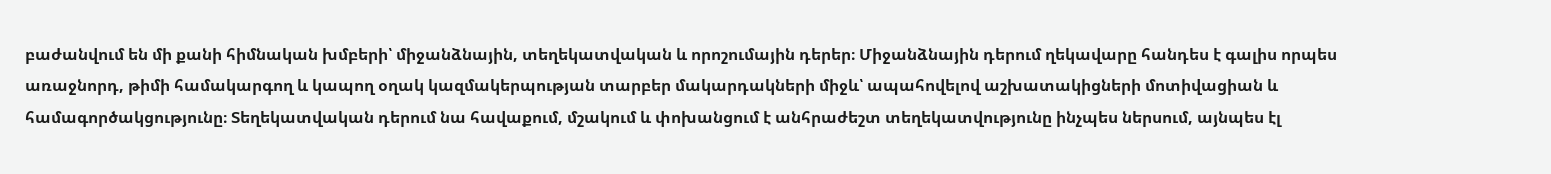բաժանվում են մի քանի հիմնական խմբերի՝ միջանձնային, տեղեկատվական և որոշումային դերեր։ Միջանձնային դերում ղեկավարը հանդես է գալիս որպես առաջնորդ, թիմի համակարգող և կապող օղակ կազմակերպության տարբեր մակարդակների միջև՝ ապահովելով աշխատակիցների մոտիվացիան և համագործակցությունը։ Տեղեկատվական դերում նա հավաքում, մշակում և փոխանցում է անհրաժեշտ տեղեկատվությունը ինչպես ներսում, այնպես էլ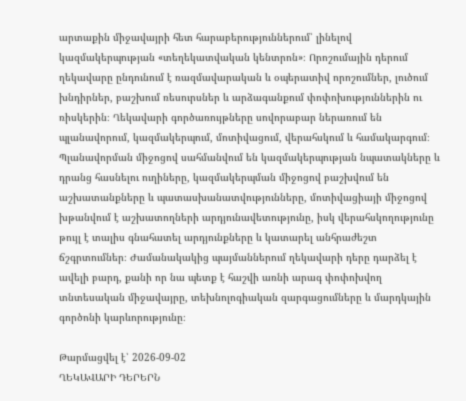արտաքին միջավայրի հետ հարաբերություններում՝ լինելով կազմակերպության «տեղեկատվական կենտրոն»։ Որոշումային դերում ղեկավարը ընդունում է ռազմավարական և օպերատիվ որոշումներ, լուծում խնդիրներ, բաշխում ռեսուրսներ և արձագանքում փոփոխություններին ու ռիսկերին։ Ղեկավարի գործառույթները սովորաբար ներառում են պլանավորում, կազմակերպում, մոտիվացում, վերահսկում և համակարգում։ Պլանավորման միջոցով սահմանվում են կազմակերպության նպատակները և դրանց հասնելու ուղիները, կազմակերպման միջոցով բաշխվում են աշխատանքները և պատասխանատվությունները, մոտիվացիայի միջոցով խթանվում է աշխատողների արդյունավետությունը, իսկ վերահսկողությունը թույլ է տալիս գնահատել արդյունքները և կատարել անհրաժեշտ ճշգրտումներ։ Ժամանակակից պայմաններում ղեկավարի դերը դարձել է ավելի բարդ, քանի որ նա պետք է հաշվի առնի արագ փոփոխվող տնտեսական միջավայրը, տեխնոլոգիական զարգացումները և մարդկային գործոնի կարևորությունը։

Թարմացվել է՝ 2026-09-02
ՂԵԿԱՎԱՐԻ ԴԵՐԵՐՆ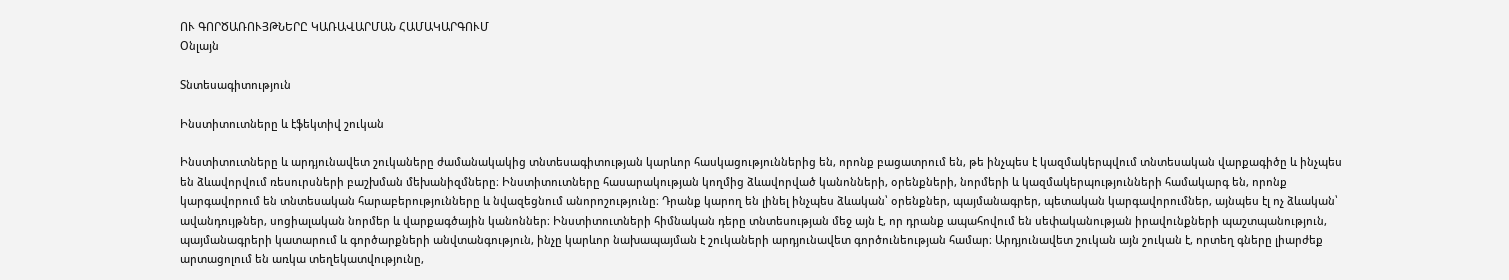ՈՒ ԳՈՐԾԱՌՈՒՅԹՆԵՐԸ ԿԱՌԱՎԱՐՄԱՆ ՀԱՄԱԿԱՐԳՈՒՄ
Օնլայն

Տնտեսագիտություն

Ինստիտուտները և էֆեկտիվ շուկան

Ինստիտուտները և արդյունավետ շուկաները ժամանակակից տնտեսագիտության կարևոր հասկացություններից են, որոնք բացատրում են, թե ինչպես է կազմակերպվում տնտեսական վարքագիծը և ինչպես են ձևավորվում ռեսուրսների բաշխման մեխանիզմները։ Ինստիտուտները հասարակության կողմից ձևավորված կանոնների, օրենքների, նորմերի և կազմակերպությունների համակարգ են, որոնք կարգավորում են տնտեսական հարաբերությունները և նվազեցնում անորոշությունը։ Դրանք կարող են լինել ինչպես ձևական՝ օրենքներ, պայմանագրեր, պետական կարգավորումներ, այնպես էլ ոչ ձևական՝ ավանդույթներ, սոցիալական նորմեր և վարքագծային կանոններ։ Ինստիտուտների հիմնական դերը տնտեսության մեջ այն է, որ դրանք ապահովում են սեփականության իրավունքների պաշտպանություն, պայմանագրերի կատարում և գործարքների անվտանգություն, ինչը կարևոր նախապայման է շուկաների արդյունավետ գործունեության համար։ Արդյունավետ շուկան այն շուկան է, որտեղ գները լիարժեք արտացոլում են առկա տեղեկատվությունը,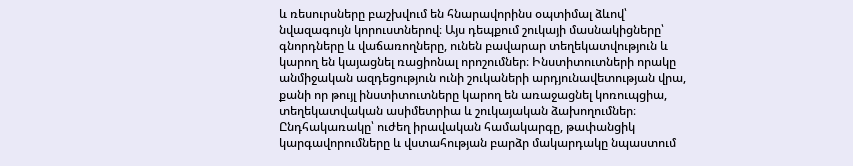և ռեսուրսները բաշխվում են հնարավորինս օպտիմալ ձևով՝ նվազագույն կորուստներով։ Այս դեպքում շուկայի մասնակիցները՝ գնորդները և վաճառողները, ունեն բավարար տեղեկատվություն և կարող են կայացնել ռացիոնալ որոշումներ։ Ինստիտուտների որակը անմիջական ազդեցություն ունի շուկաների արդյունավետության վրա, քանի որ թույլ ինստիտուտները կարող են առաջացնել կոռուպցիա, տեղեկատվական ասիմետրիա և շուկայական ձախողումներ։ Ընդհակառակը՝ ուժեղ իրավական համակարգը, թափանցիկ կարգավորումները և վստահության բարձր մակարդակը նպաստում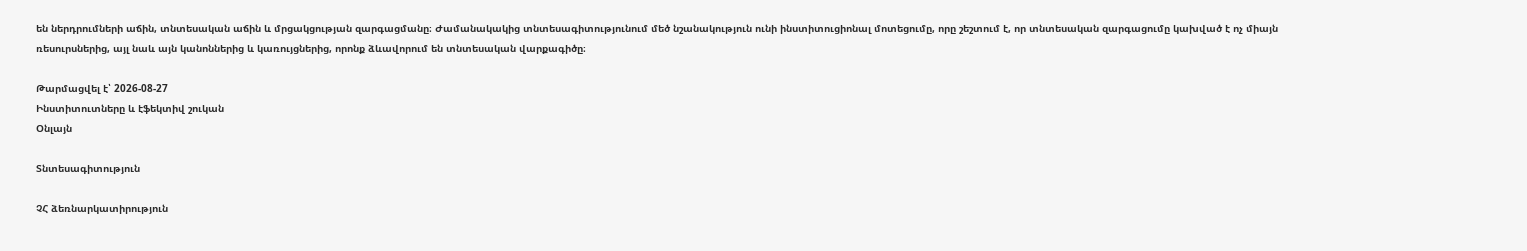են ներդրումների աճին, տնտեսական աճին և մրցակցության զարգացմանը։ Ժամանակակից տնտեսագիտությունում մեծ նշանակություն ունի ինստիտուցիոնալ մոտեցումը, որը շեշտում է, որ տնտեսական զարգացումը կախված է ոչ միայն ռեսուրսներից, այլ նաև այն կանոններից և կառույցներից, որոնք ձևավորում են տնտեսական վարքագիծը։

Թարմացվել է՝ 2026-08-27
Ինստիտուտները և էֆեկտիվ շուկան
Օնլայն

Տնտեսագիտություն

ՉՀ ձեռնարկատիրություն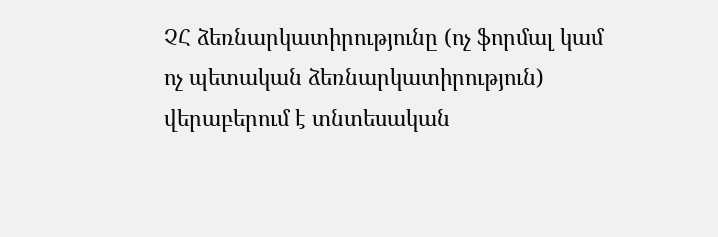ՉՀ ձեռնարկատիրությունը (ոչ ֆորմալ կամ ոչ պետական ձեռնարկատիրություն) վերաբերում է տնտեսական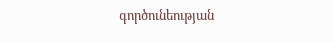գործունեության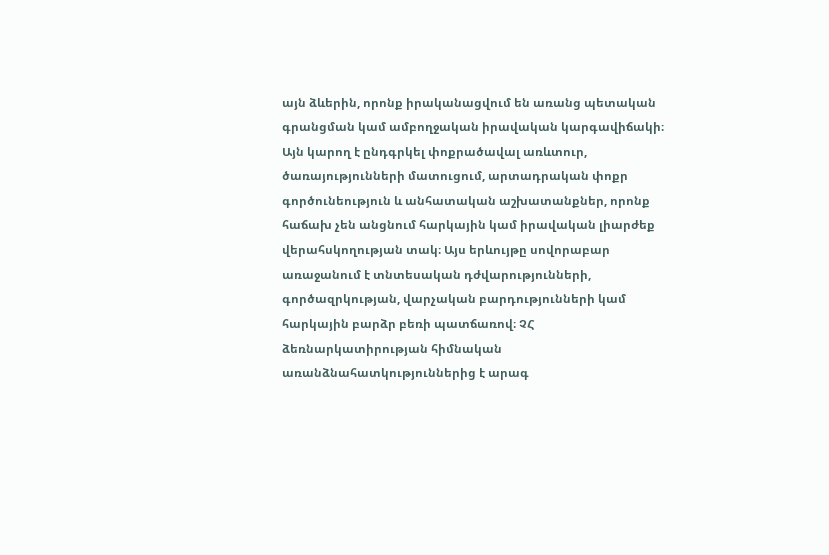այն ձևերին, որոնք իրականացվում են առանց պետական գրանցման կամ ամբողջական իրավական կարգավիճակի։ Այն կարող է ընդգրկել փոքրածավալ առևտուր, ծառայությունների մատուցում, արտադրական փոքր գործունեություն և անհատական աշխատանքներ, որոնք հաճախ չեն անցնում հարկային կամ իրավական լիարժեք վերահսկողության տակ։ Այս երևույթը սովորաբար առաջանում է տնտեսական դժվարությունների, գործազրկության, վարչական բարդությունների կամ հարկային բարձր բեռի պատճառով։ ՉՀ ձեռնարկատիրության հիմնական առանձնահատկություններից է արագ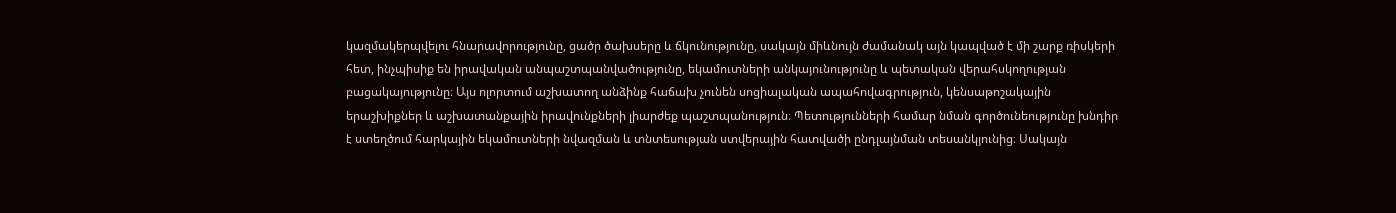կազմակերպվելու հնարավորությունը, ցածր ծախսերը և ճկունությունը, սակայն միևնույն ժամանակ այն կապված է մի շարք ռիսկերի հետ, ինչպիսիք են իրավական անպաշտպանվածությունը, եկամուտների անկայունությունը և պետական վերահսկողության բացակայությունը։ Այս ոլորտում աշխատող անձինք հաճախ չունեն սոցիալական ապահովագրություն, կենսաթոշակային երաշխիքներ և աշխատանքային իրավունքների լիարժեք պաշտպանություն։ Պետությունների համար նման գործունեությունը խնդիր է ստեղծում հարկային եկամուտների նվազման և տնտեսության ստվերային հատվածի ընդլայնման տեսանկյունից։ Սակայն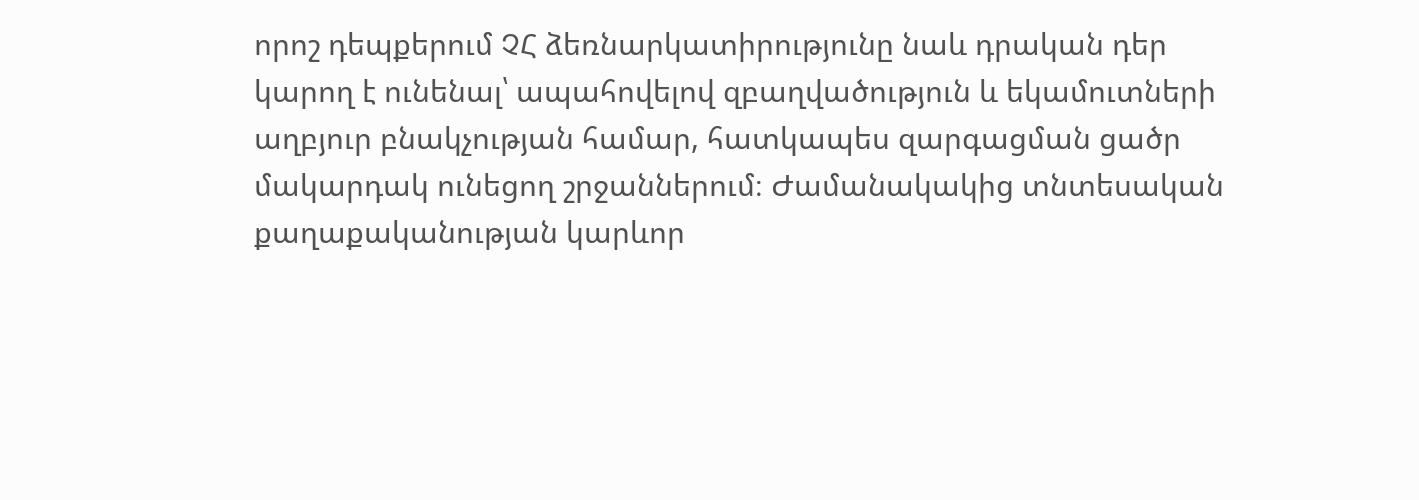որոշ դեպքերում ՉՀ ձեռնարկատիրությունը նաև դրական դեր կարող է ունենալ՝ ապահովելով զբաղվածություն և եկամուտների աղբյուր բնակչության համար, հատկապես զարգացման ցածր մակարդակ ունեցող շրջաններում։ Ժամանակակից տնտեսական քաղաքականության կարևոր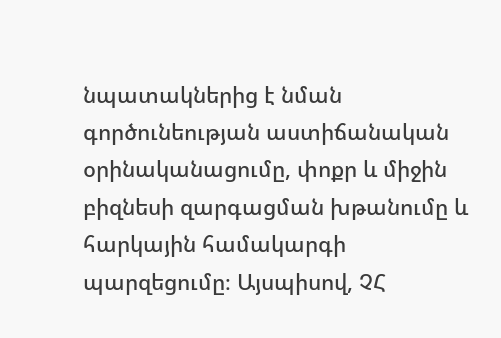նպատակներից է նման գործունեության աստիճանական օրինականացումը, փոքր և միջին բիզնեսի զարգացման խթանումը և հարկային համակարգի պարզեցումը։ Այսպիսով, ՉՀ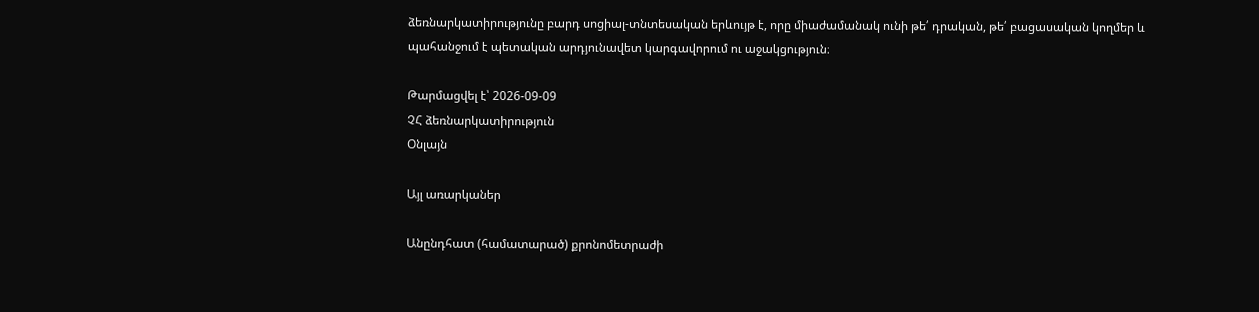ձեռնարկատիրությունը բարդ սոցիալ-տնտեսական երևույթ է, որը միաժամանակ ունի թե՛ դրական, թե՛ բացասական կողմեր և պահանջում է պետական արդյունավետ կարգավորում ու աջակցություն։

Թարմացվել է՝ 2026-09-09
ՉՀ ձեռնարկատիրություն
Օնլայն

Այլ առարկաներ

Անընդհատ (համատարած) քրոնոմետրաժի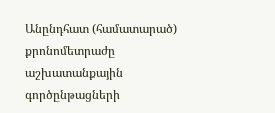Անընդհատ (համատարած) քրոնոմետրաժը աշխատանքային գործընթացների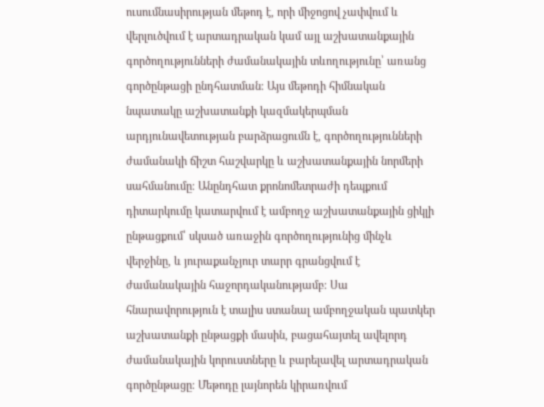ուսումնասիրության մեթոդ է, որի միջոցով չափվում և վերլուծվում է արտադրական կամ այլ աշխատանքային գործողությունների ժամանակային տևողությունը՝ առանց գործընթացի ընդհատման։ Այս մեթոդի հիմնական նպատակը աշխատանքի կազմակերպման արդյունավետության բարձրացումն է, գործողությունների ժամանակի ճիշտ հաշվարկը և աշխատանքային նորմերի սահմանումը։ Անընդհատ քրոնոմետրաժի դեպքում դիտարկումը կատարվում է ամբողջ աշխատանքային ցիկլի ընթացքում՝ սկսած առաջին գործողությունից մինչև վերջինը, և յուրաքանչյուր տարր գրանցվում է ժամանակային հաջորդականությամբ։ Սա հնարավորություն է տալիս ստանալ ամբողջական պատկեր աշխատանքի ընթացքի մասին, բացահայտել ավելորդ ժամանակային կորուստները և բարելավել արտադրական գործընթացը։ Մեթոդը լայնորեն կիրառվում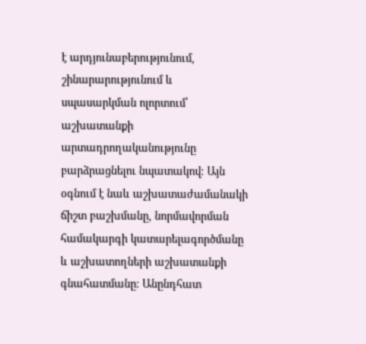է արդյունաբերությունում, շինարարությունում և սպասարկման ոլորտում՝ աշխատանքի արտադրողականությունը բարձրացնելու նպատակով։ Այն օգնում է նաև աշխատաժամանակի ճիշտ բաշխմանը, նորմավորման համակարգի կատարելագործմանը և աշխատողների աշխատանքի գնահատմանը։ Անընդհատ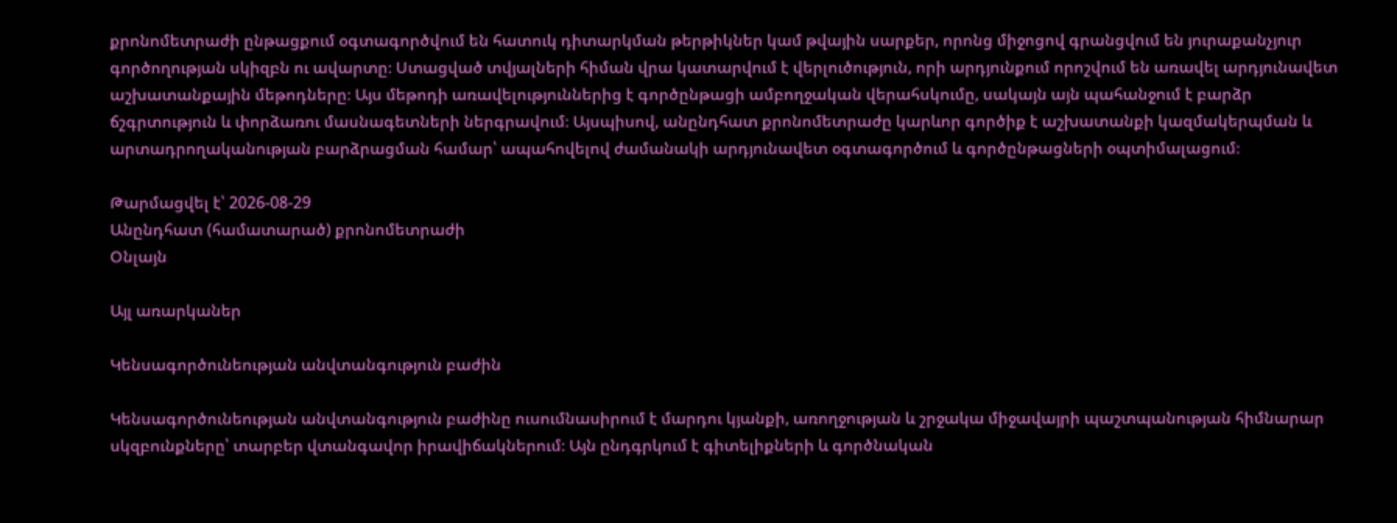քրոնոմետրաժի ընթացքում օգտագործվում են հատուկ դիտարկման թերթիկներ կամ թվային սարքեր, որոնց միջոցով գրանցվում են յուրաքանչյուր գործողության սկիզբն ու ավարտը։ Ստացված տվյալների հիման վրա կատարվում է վերլուծություն, որի արդյունքում որոշվում են առավել արդյունավետ աշխատանքային մեթոդները։ Այս մեթոդի առավելություններից է գործընթացի ամբողջական վերահսկումը, սակայն այն պահանջում է բարձր ճշգրտություն և փորձառու մասնագետների ներգրավում։ Այսպիսով, անընդհատ քրոնոմետրաժը կարևոր գործիք է աշխատանքի կազմակերպման և արտադրողականության բարձրացման համար՝ ապահովելով ժամանակի արդյունավետ օգտագործում և գործընթացների օպտիմալացում։

Թարմացվել է՝ 2026-08-29
Անընդհատ (համատարած) քրոնոմետրաժի
Օնլայն

Այլ առարկաներ

Կենսագործունեության անվտանգություն բաժին

Կենսագործունեության անվտանգություն բաժինը ուսումնասիրում է մարդու կյանքի, առողջության և շրջակա միջավայրի պաշտպանության հիմնարար սկզբունքները՝ տարբեր վտանգավոր իրավիճակներում։ Այն ընդգրկում է գիտելիքների և գործնական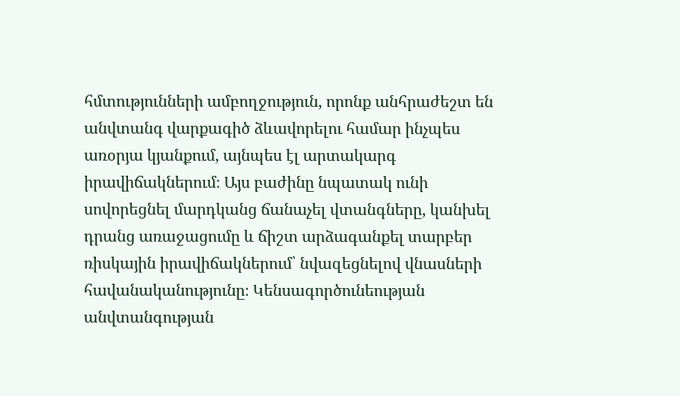հմտությունների ամբողջություն, որոնք անհրաժեշտ են անվտանգ վարքագիծ ձևավորելու համար ինչպես առօրյա կյանքում, այնպես էլ արտակարգ իրավիճակներում։ Այս բաժինը նպատակ ունի սովորեցնել մարդկանց ճանաչել վտանգները, կանխել դրանց առաջացումը և ճիշտ արձագանքել տարբեր ռիսկային իրավիճակներում՝ նվազեցնելով վնասների հավանականությունը։ Կենսագործունեության անվտանգության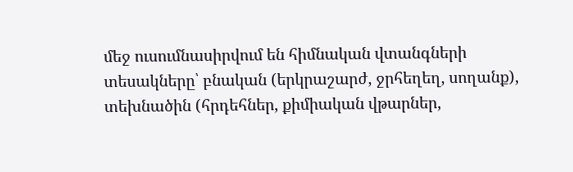մեջ ուսումնասիրվում են հիմնական վտանգների տեսակները՝ բնական (երկրաշարժ, ջրհեղեղ, սողանք), տեխնածին (հրդեհներ, քիմիական վթարներ,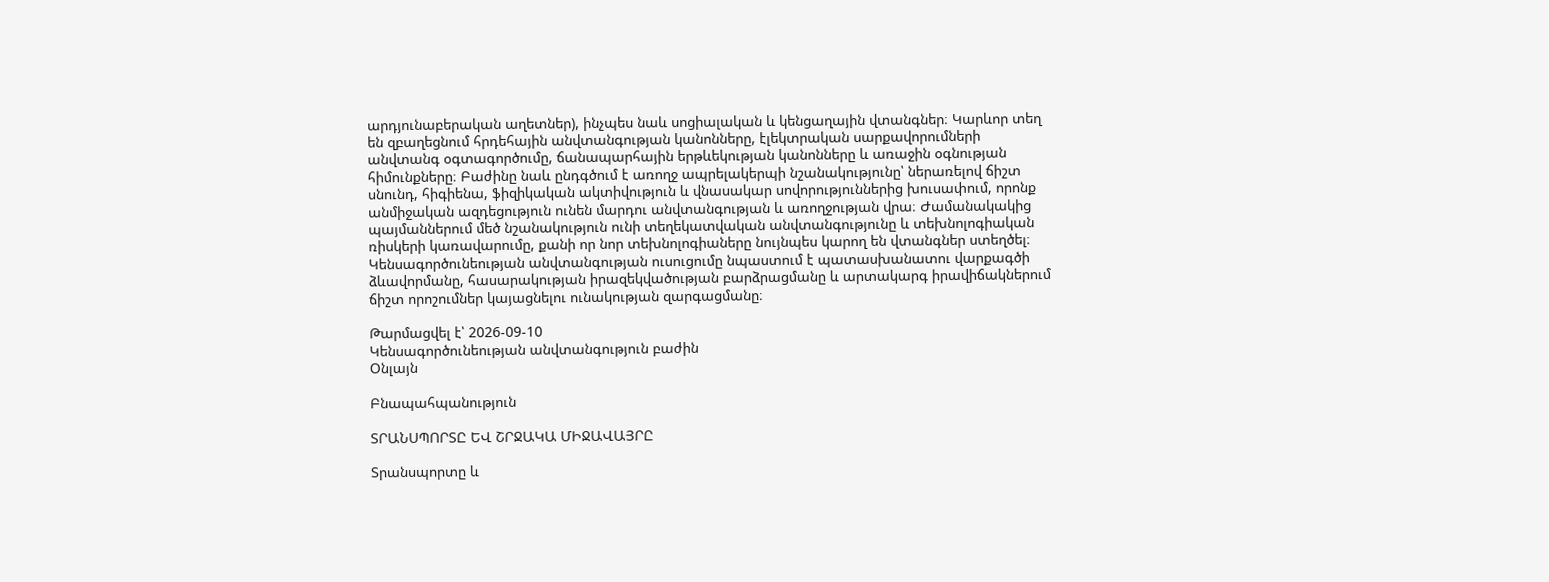արդյունաբերական աղետներ), ինչպես նաև սոցիալական և կենցաղային վտանգներ։ Կարևոր տեղ են զբաղեցնում հրդեհային անվտանգության կանոնները, էլեկտրական սարքավորումների անվտանգ օգտագործումը, ճանապարհային երթևեկության կանոնները և առաջին օգնության հիմունքները։ Բաժինը նաև ընդգծում է առողջ ապրելակերպի նշանակությունը՝ ներառելով ճիշտ սնունդ, հիգիենա, ֆիզիկական ակտիվություն և վնասակար սովորություններից խուսափում, որոնք անմիջական ազդեցություն ունեն մարդու անվտանգության և առողջության վրա։ Ժամանակակից պայմաններում մեծ նշանակություն ունի տեղեկատվական անվտանգությունը և տեխնոլոգիական ռիսկերի կառավարումը, քանի որ նոր տեխնոլոգիաները նույնպես կարող են վտանգներ ստեղծել։ Կենսագործունեության անվտանգության ուսուցումը նպաստում է պատասխանատու վարքագծի ձևավորմանը, հասարակության իրազեկվածության բարձրացմանը և արտակարգ իրավիճակներում ճիշտ որոշումներ կայացնելու ունակության զարգացմանը։

Թարմացվել է՝ 2026-09-10
Կենսագործունեության անվտանգություն բաժին
Օնլայն

Բնապահպանություն

ՏՐԱՆՍՊՈՐՏԸ ԵՎ ՇՐՋԱԿԱ ՄԻՋԱՎԱՅՐԸ

Տրանսպորտը և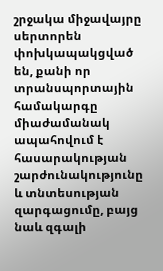շրջակա միջավայրը սերտորեն փոխկապակցված են, քանի որ տրանսպորտային համակարգը միաժամանակ ապահովում է հասարակության շարժունակությունը և տնտեսության զարգացումը, բայց նաև զգալի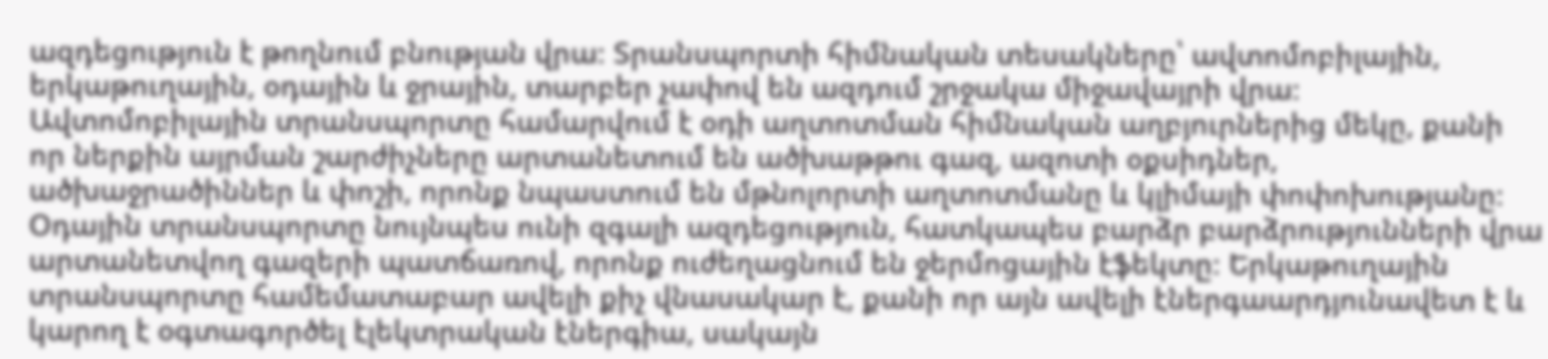ազդեցություն է թողնում բնության վրա։ Տրանսպորտի հիմնական տեսակները՝ ավտոմոբիլային, երկաթուղային, օդային և ջրային, տարբեր չափով են ազդում շրջակա միջավայրի վրա։ Ավտոմոբիլային տրանսպորտը համարվում է օդի աղտոտման հիմնական աղբյուրներից մեկը, քանի որ ներքին այրման շարժիչները արտանետում են ածխաթթու գազ, ազոտի օքսիդներ, ածխաջրածիններ և փոշի, որոնք նպաստում են մթնոլորտի աղտոտմանը և կլիմայի փոփոխությանը։ Օդային տրանսպորտը նույնպես ունի զգալի ազդեցություն, հատկապես բարձր բարձրությունների վրա արտանետվող գազերի պատճառով, որոնք ուժեղացնում են ջերմոցային էֆեկտը։ Երկաթուղային տրանսպորտը համեմատաբար ավելի քիչ վնասակար է, քանի որ այն ավելի էներգաարդյունավետ է և կարող է օգտագործել էլեկտրական էներգիա, սակայն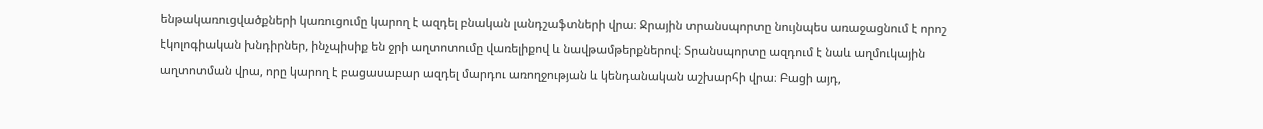ենթակառուցվածքների կառուցումը կարող է ազդել բնական լանդշաֆտների վրա։ Ջրային տրանսպորտը նույնպես առաջացնում է որոշ էկոլոգիական խնդիրներ, ինչպիսիք են ջրի աղտոտումը վառելիքով և նավթամթերքներով։ Տրանսպորտը ազդում է նաև աղմուկային աղտոտման վրա, որը կարող է բացասաբար ազդել մարդու առողջության և կենդանական աշխարհի վրա։ Բացի այդ,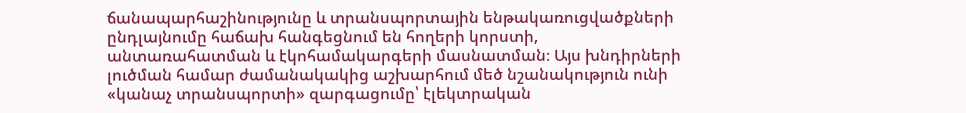ճանապարհաշինությունը և տրանսպորտային ենթակառուցվածքների ընդլայնումը հաճախ հանգեցնում են հողերի կորստի, անտառահատման և էկոհամակարգերի մասնատման։ Այս խնդիրների լուծման համար ժամանակակից աշխարհում մեծ նշանակություն ունի «կանաչ տրանսպորտի» զարգացումը՝ էլեկտրական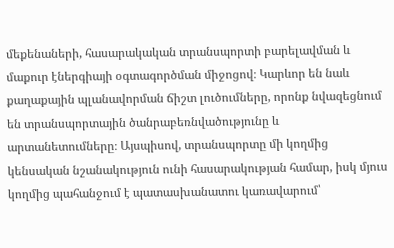մեքենաների, հասարակական տրանսպորտի բարելավման և մաքուր էներգիայի օգտագործման միջոցով։ Կարևոր են նաև քաղաքային պլանավորման ճիշտ լուծումները, որոնք նվազեցնում են տրանսպորտային ծանրաբեռնվածությունը և արտանետումները։ Այսպիսով, տրանսպորտը մի կողմից կենսական նշանակություն ունի հասարակության համար, իսկ մյուս կողմից պահանջում է պատասխանատու կառավարում՝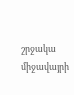շրջակա միջավայրի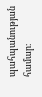պահպանության համար։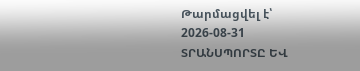Թարմացվել է՝ 2026-08-31
ՏՐԱՆՍՊՈՐՏԸ ԵՎ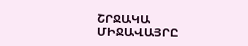ՇՐՋԱԿԱ ՄԻՋԱՎԱՅՐԸ